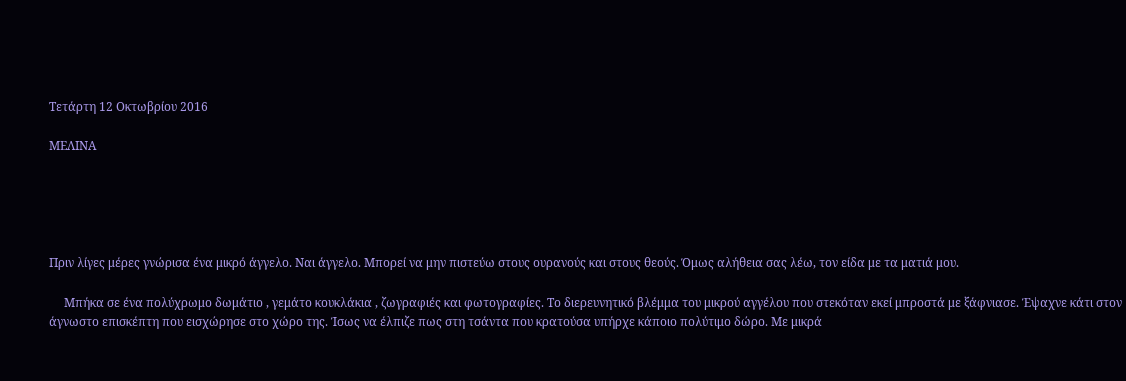Τετάρτη 12 Οκτωβρίου 2016

ΜΕΛΙΝΑ





Πριν λίγες μέρες γνώρισα ένα μικρό άγγελο. Ναι άγγελο. Μπορεί να μην πιστεύω στους ουρανούς και στους θεούς. Όμως αλήθεια σας λέω, τον είδα με τα ματιά μου.

     Μπήκα σε ένα πολύχρωμο δωμάτιο , γεμάτο κουκλάκια , ζωγραφιές και φωτογραφίες. Το διερευνητικό βλέμμα του μικρού αγγέλου που στεκόταν εκεί μπροστά με ξάφνιασε. Έψαχνε κάτι στον άγνωστο επισκέπτη που εισχώρησε στο χώρο της. Ίσως να έλπιζε πως στη τσάντα που κρατούσα υπήρχε κάποιο πολύτιμο δώρο. Με μικρά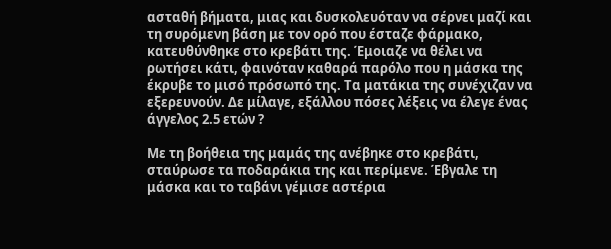ασταθή βήματα, μιας και δυσκολευόταν να σέρνει μαζί και τη συρόμενη βάση με τον ορό που έσταζε φάρμακο, κατευθύνθηκε στο κρεβάτι της. Έμοιαζε να θέλει να ρωτήσει κάτι, φαινόταν καθαρά παρόλο που η μάσκα της έκρυβε το μισό πρόσωπό της. Τα ματάκια της συνέχιζαν να εξερευνούν. Δε μίλαγε, εξάλλου πόσες λέξεις να έλεγε ένας άγγελος 2.5 ετών ?

Με τη βοήθεια της μαμάς της ανέβηκε στο κρεβάτι, σταύρωσε τα ποδαράκια της και περίμενε. Έβγαλε τη μάσκα και το ταβάνι γέμισε αστέρια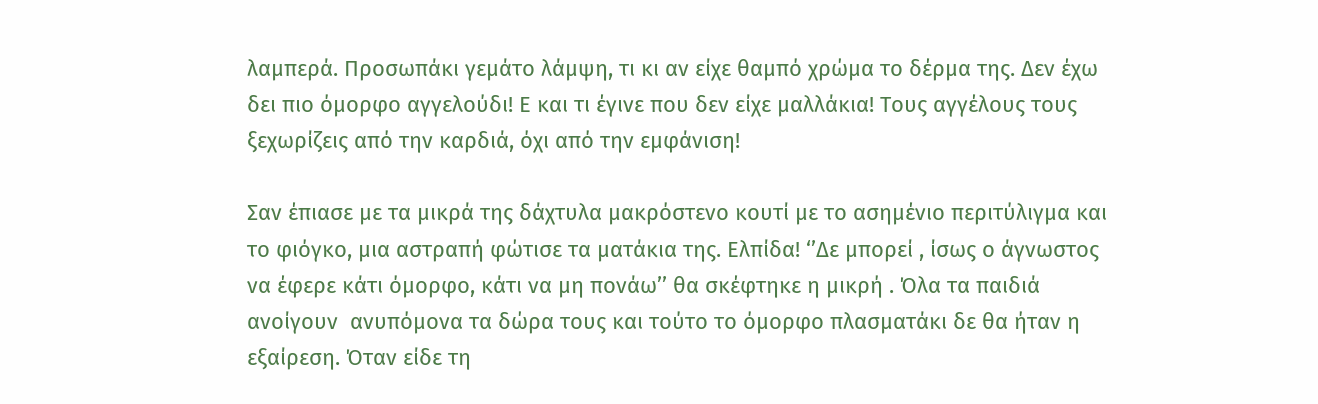λαμπερά. Προσωπάκι γεμάτο λάμψη, τι κι αν είχε θαμπό χρώμα το δέρμα της. Δεν έχω δει πιο όμορφο αγγελούδι! Ε και τι έγινε που δεν είχε μαλλάκια! Τους αγγέλους τους ξεχωρίζεις από την καρδιά, όχι από την εμφάνιση!

Σαν έπιασε με τα μικρά της δάχτυλα μακρόστενο κουτί με το ασημένιο περιτύλιγμα και το φιόγκο, μια αστραπή φώτισε τα ματάκια της. Ελπίδα! ‘’Δε μπορεί , ίσως ο άγνωστος να έφερε κάτι όμορφο, κάτι να μη πονάω’’ θα σκέφτηκε η μικρή . Όλα τα παιδιά ανοίγουν  ανυπόμονα τα δώρα τους και τούτο το όμορφο πλασματάκι δε θα ήταν η εξαίρεση. Όταν είδε τη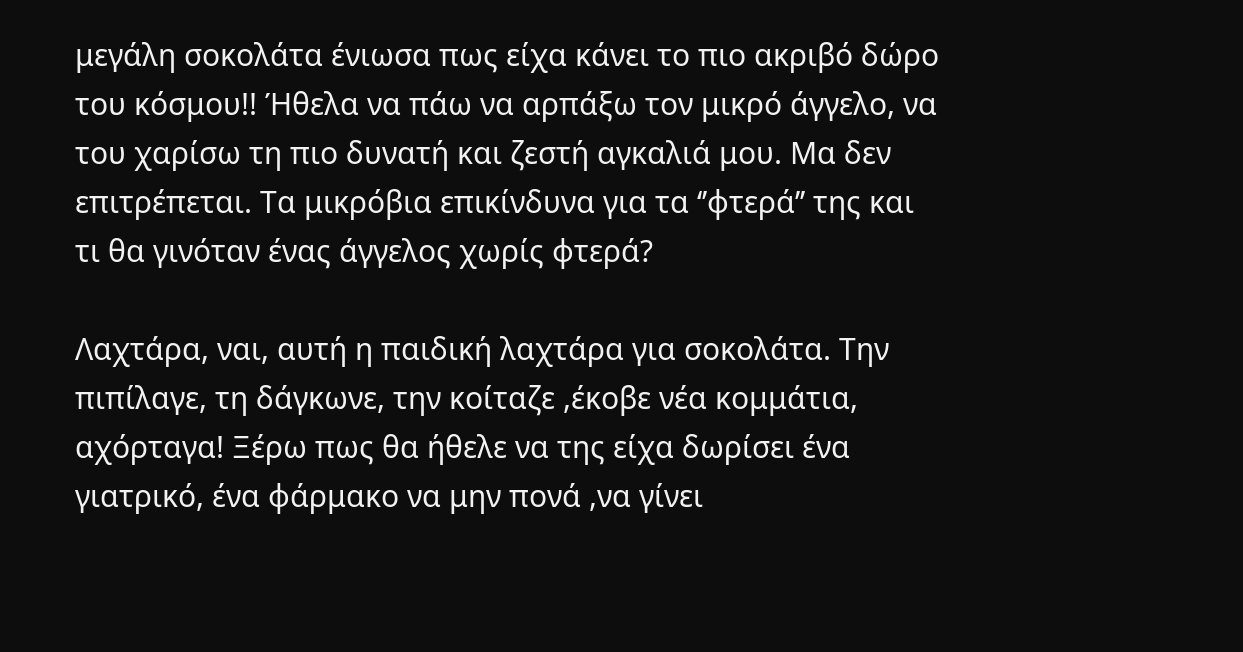μεγάλη σοκολάτα ένιωσα πως είχα κάνει το πιο ακριβό δώρο του κόσμου!! Ήθελα να πάω να αρπάξω τον μικρό άγγελο, να του χαρίσω τη πιο δυνατή και ζεστή αγκαλιά μου. Μα δεν επιτρέπεται. Τα μικρόβια επικίνδυνα για τα ‘’φτερά’’ της και τι θα γινόταν ένας άγγελος χωρίς φτερά?

Λαχτάρα, ναι, αυτή η παιδική λαχτάρα για σοκολάτα. Την πιπίλαγε, τη δάγκωνε, την κοίταζε ,έκοβε νέα κομμάτια, αχόρταγα! Ξέρω πως θα ήθελε να της είχα δωρίσει ένα γιατρικό, ένα φάρμακο να μην πονά ,να γίνει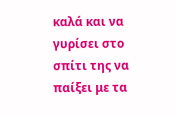καλά και να γυρίσει στο σπίτι της να παίξει με τα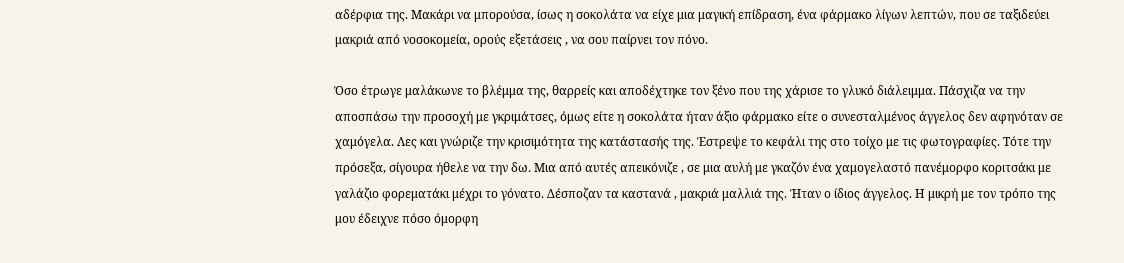αδέρφια της. Μακάρι να μπορούσα, ίσως η σοκολάτα να είχε μια μαγική επίδραση, ένα φάρμακο λίγων λεπτών, που σε ταξιδεύει μακριά από νοσοκομεία, ορούς εξετάσεις , να σου παίρνει τον πόνο.

Όσο έτρωγε μαλάκωνε το βλέμμα της, θαρρείς και αποδέχτηκε τον ξένο που της χάρισε το γλυκό διάλειμμα. Πάσχιζα να την αποσπάσω την προσοχή με γκριμάτσες, όμως είτε η σοκολάτα ήταν άξιο φάρμακο είτε ο συνεσταλμένος άγγελος δεν αφηνόταν σε χαμόγελα. Λες και γνώριζε την κρισιμότητα της κατάστασής της. Έστρεψε το κεφάλι της στο τοίχο με τις φωτογραφίες. Τότε την πρόσεξα, σίγουρα ήθελε να την δω. Μια από αυτές απεικόνιζε , σε μια αυλή με γκαζόν ένα χαμογελαστό πανέμορφο κοριτσάκι με γαλάζιο φορεματάκι μέχρι το γόνατο. Δέσποζαν τα καστανά , μακριά μαλλιά της. Ήταν ο ίδιος άγγελος. Η μικρή με τον τρόπο της μου έδειχνε πόσο όμορφη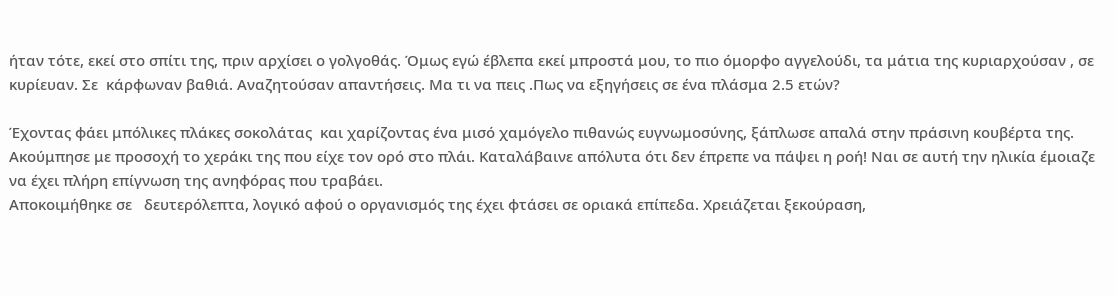ήταν τότε, εκεί στο σπίτι της, πριν αρχίσει ο γολγοθάς. Όμως εγώ έβλεπα εκεί μπροστά μου, το πιο όμορφο αγγελούδι, τα μάτια της κυριαρχούσαν , σε κυρίευαν. Σε  κάρφωναν βαθιά. Αναζητούσαν απαντήσεις. Μα τι να πεις .Πως να εξηγήσεις σε ένα πλάσμα 2.5 ετών?

Έχοντας φάει μπόλικες πλάκες σοκολάτας  και χαρίζοντας ένα μισό χαμόγελο πιθανώς ευγνωμοσύνης, ξάπλωσε απαλά στην πράσινη κουβέρτα της. Ακούμπησε με προσοχή το χεράκι της που είχε τον ορό στο πλάι. Καταλάβαινε απόλυτα ότι δεν έπρεπε να πάψει η ροή! Ναι σε αυτή την ηλικία έμοιαζε να έχει πλήρη επίγνωση της ανηφόρας που τραβάει.
Αποκοιμήθηκε σε   δευτερόλεπτα, λογικό αφού ο οργανισμός της έχει φτάσει σε οριακά επίπεδα. Χρειάζεται ξεκούραση,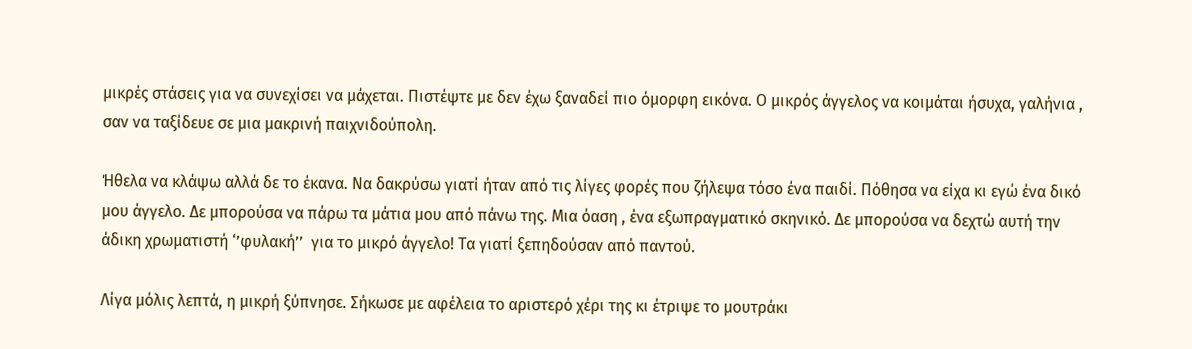μικρές στάσεις για να συνεχίσει να μάχεται. Πιστέψτε με δεν έχω ξαναδεί πιο όμορφη εικόνα. Ο μικρός άγγελος να κοιμάται ήσυχα, γαλήνια , σαν να ταξίδευε σε μια μακρινή παιχνιδούπολη.

Ήθελα να κλάψω αλλά δε το έκανα. Να δακρύσω γιατί ήταν από τις λίγες φορές που ζήλεψα τόσο ένα παιδί. Πόθησα να είχα κι εγώ ένα δικό μου άγγελο. Δε μπορούσα να πάρω τα μάτια μου από πάνω της. Μια όαση , ένα εξωπραγματικό σκηνικό. Δε μπορούσα να δεχτώ αυτή την άδικη χρωματιστή ‘’φυλακή’’  για το μικρό άγγελο! Τα γιατί ξεπηδούσαν από παντού.

Λίγα μόλις λεπτά, η μικρή ξύπνησε. Σήκωσε με αφέλεια το αριστερό χέρι της κι έτριψε το μουτράκι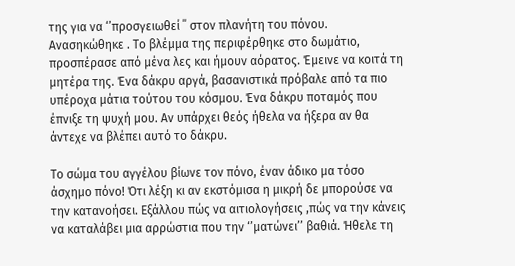της για να ‘’προσγειωθεί ΄΄ στον πλανήτη του πόνου. Ανασηκώθηκε . Το βλέμμα της περιφέρθηκε στο δωμάτιο, προσπέρασε από μένα λες και ήμουν αόρατος. Έμεινε να κοιτά τη μητέρα της. Ένα δάκρυ αργά, βασανιστικά πρόβαλε από τα πιο υπέροχα μάτια τούτου του κόσμου. Ένα δάκρυ ποταμός που έπνιξε τη ψυχή μου. Αν υπάρχει θεός ήθελα να ήξερα αν θα άντεχε να βλέπει αυτό το δάκρυ.

Το σώμα του αγγέλου βίωνε τον πόνο, έναν άδικο μα τόσο άσχημο πόνο! Ότι λέξη κι αν εκστόμισα η μικρή δε μπορούσε να την κατανοήσει. Εξάλλου πώς να αιτιολογήσεις ,πώς να την κάνεις να καταλάβει μια αρρώστια που την ‘’ματώνει’’ βαθιά. Ήθελε τη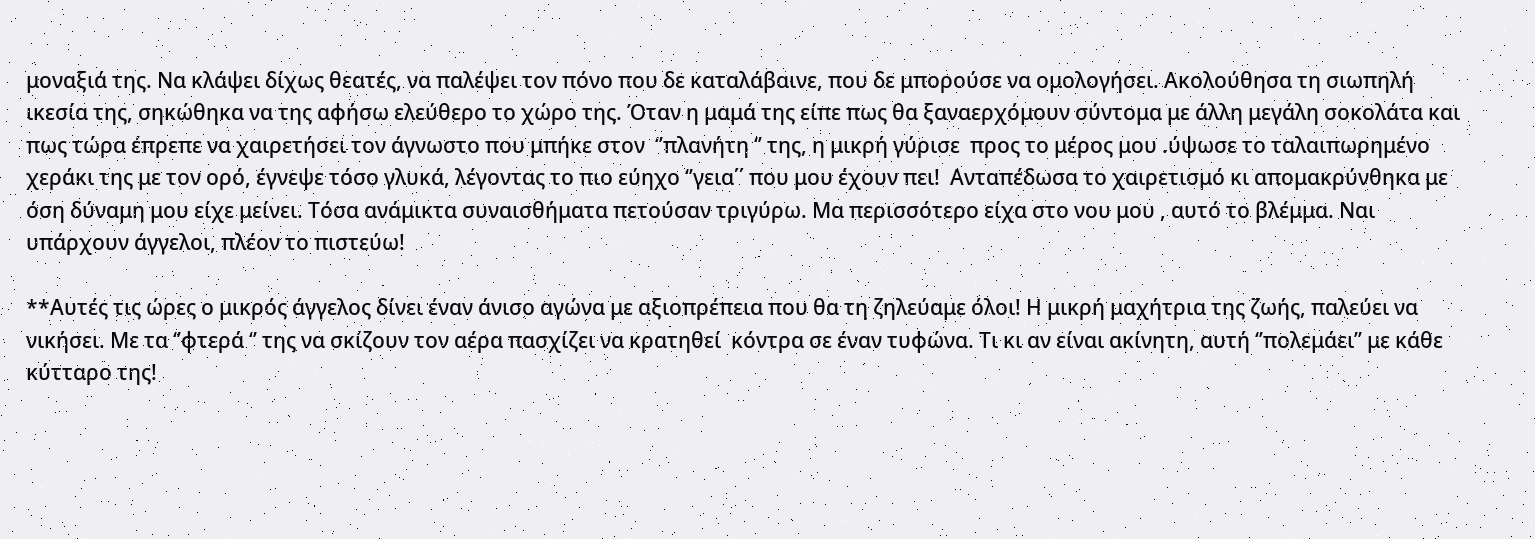μοναξιά της. Να κλάψει δίχως θεατές, να παλέψει τον πόνο που δε καταλάβαινε, που δε μπορούσε να ομολογήσει. Ακολούθησα τη σιωπηλή ικεσία της, σηκώθηκα να της αφήσω ελεύθερο το χώρο της. Όταν η μαμά της είπε πως θα ξαναερχόμουν σύντομα με άλλη μεγάλη σοκολάτα και πως τώρα έπρεπε να χαιρετήσει τον άγνωστο που μπήκε στον  ‘’πλανήτη ‘’ της, η μικρή γύρισε  προς το μέρος μου .ύψωσε το ταλαιπωρημένο χεράκι της με τον ορό, έγνεψε τόσο γλυκά, λέγοντας το πιο εύηχο ‘’γεια΄΄ που μου έχουν πει!  Ανταπέδωσα το χαιρετισμό κι απομακρύνθηκα με όση δύναμη μου είχε μείνει. Τόσα ανάμικτα συναισθήματα πετούσαν τριγύρω. Μα περισσότερο είχα στο νου μου , αυτό το βλέμμα. Ναι υπάρχουν άγγελοι, πλέον το πιστεύω!

**Αυτές τις ώρες ο μικρός άγγελος δίνει έναν άνισο αγώνα με αξιοπρέπεια που θα τη ζηλεύαμε όλοι! Η μικρή μαχήτρια της ζωής, παλεύει να νικήσει. Με τα ‘’φτερά ‘’ της να σκίζουν τον αέρα πασχίζει να κρατηθεί  κόντρα σε έναν τυφώνα. Τι κι αν είναι ακίνητη, αυτή ‘’πολεμάει’’ με κάθε κύτταρο της!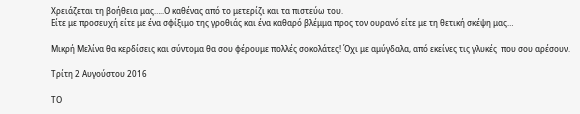Χρειάζεται τη βοήθεια μας…..Ο καθένας από το μετερίζι και τα πιστεύω του.
Είτε με προσευχή είτε με ένα σφίξιμο της γροθιάς και ένα καθαρό βλέμμα προς τον ουρανό είτε με τη θετική σκέψη μας…

Μικρή Μελίνα θα κερδίσεις και σύντομα θα σου φέρουμε πολλές σοκολάτες! Όχι με αμύγδαλα, από εκείνες τις γλυκές  που σου αρέσουν.

Τρίτη 2 Αυγούστου 2016

ΤΟ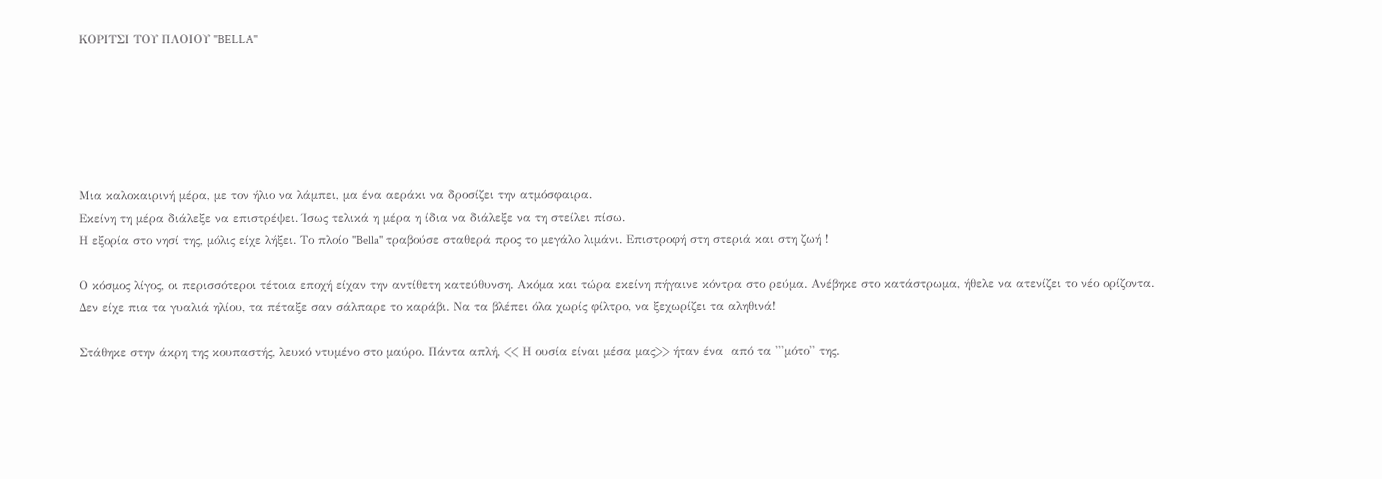ΚΟΡΙΤΣΙ ΤΟΥ ΠΛΟΙΟΥ ''BELLA''






Μια καλοκαιρινή μέρα, με τον ήλιο να λάμπει, μα ένα αεράκι να δροσίζει την ατμόσφαιρα.
Εκείνη τη μέρα διάλεξε να επιστρέψει. Ίσως τελικά η μέρα η ίδια να διάλεξε να τη στείλει πίσω.
Η εξορία στο νησί της, μόλις είχε λήξει. Το πλοίο ''Bella'' τραβούσε σταθερά προς το μεγάλο λιμάνι. Επιστροφή στη στεριά και στη ζωή !

Ο κόσμος λίγος, οι περισσότεροι τέτοια εποχή είχαν την αντίθετη κατεύθυνση. Ακόμα και τώρα εκείνη πήγαινε κόντρα στο ρεύμα. Ανέβηκε στο κατάστρωμα, ήθελε να ατενίζει το νέο ορίζοντα. Δεν είχε πια τα γυαλιά ηλίου, τα πέταξε σαν σάλπαρε το καράβι. Να τα βλέπει όλα χωρίς φίλτρο, να ξεχωρίζει τα αληθινά!

Στάθηκε στην άκρη της κουπαστής, λευκό ντυμένο στο μαύρο. Πάντα απλή, << Η ουσία είναι μέσα μας>> ήταν ένα  από τα '''μότο'' της.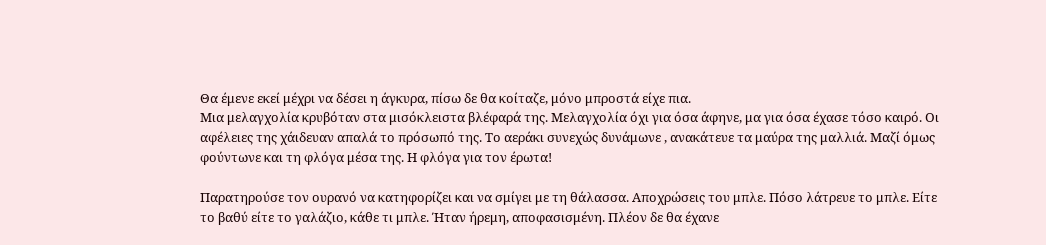Θα έμενε εκεί μέχρι να δέσει η άγκυρα, πίσω δε θα κοίταζε, μόνο μπροστά είχε πια.
Μια μελαγχολία κρυβόταν στα μισόκλειστα βλέφαρά της. Μελαγχολία όχι για όσα άφηνε, μα για όσα έχασε τόσο καιρό. Οι αφέλειες της χάιδευαν απαλά το πρόσωπό της. Το αεράκι συνεχώς δυνάμωνε , ανακάτευε τα μαύρα της μαλλιά. Μαζί όμως φούντωνε και τη φλόγα μέσα της. Η φλόγα για τον έρωτα!

Παρατηρούσε τον ουρανό να κατηφορίζει και να σμίγει με τη θάλασσα. Αποχρώσεις του μπλε. Πόσο λάτρευε το μπλε. Είτε το βαθύ είτε το γαλάζιο, κάθε τι μπλε. Ήταν ήρεμη, αποφασισμένη. Πλέον δε θα έχανε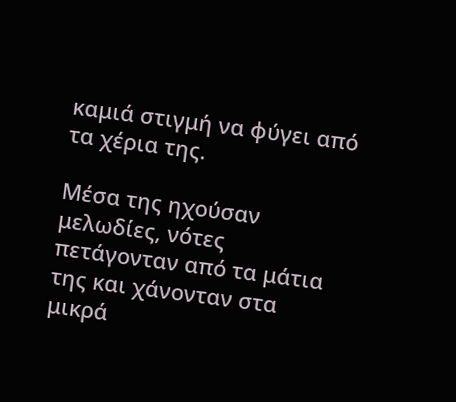καμιά στιγμή να φύγει από τα χέρια της.

Μέσα της ηχούσαν μελωδίες, νότες πετάγονταν από τα μάτια της και χάνονταν στα μικρά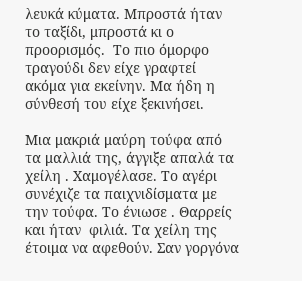λευκά κύματα. Μπροστά ήταν το ταξίδι, μπροστά κι ο προορισμός.  Το πιο όμορφο τραγούδι δεν είχε γραφτεί ακόμα για εκείνην. Μα ήδη η σύνθεσή του είχε ξεκινήσει.

Μια μακριά μαύρη τούφα από τα μαλλιά της, άγγιξε απαλά τα χείλη . Χαμογέλασε. Το αγέρι συνέχιζε τα παιχνιδίσματα με την τούφα. Το ένιωσε . Θαρρείς και ήταν  φιλιά. Τα χείλη της έτοιμα να αφεθούν. Σαν γοργόνα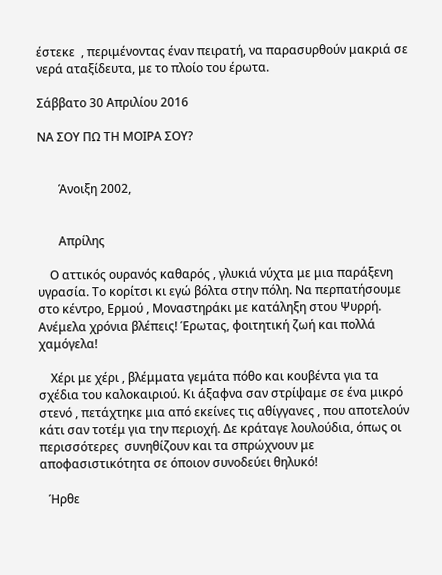έστεκε  , περιμένοντας έναν πειρατή, να παρασυρθούν μακριά σε νερά αταξίδευτα, με το πλοίο του έρωτα.

Σάββατο 30 Απριλίου 2016

ΝΑ ΣΟΥ ΠΩ ΤΗ ΜΟΙΡΑ ΣΟΥ?


       Άνοιξη 2002,


       Απρίλης

    Ο αττικός ουρανός καθαρός , γλυκιά νύχτα με μια παράξενη υγρασία. Το κορίτσι κι εγώ βόλτα στην πόλη. Να περπατήσουμε στο κέντρο, Ερμού , Μοναστηράκι με κατάληξη στου Ψυρρή.
Ανέμελα χρόνια βλέπεις! Έρωτας, φοιτητική ζωή και πολλά χαμόγελα!

    Χέρι με χέρι , βλέμματα γεμάτα πόθο και κουβέντα για τα σχέδια του καλοκαιριού. Κι άξαφνα σαν στρίψαμε σε ένα μικρό στενό , πετάχτηκε μια από εκείνες τις αθίγγανες , που αποτελούν κάτι σαν τοτέμ για την περιοχή. Δε κράταγε λουλούδια, όπως οι περισσότερες  συνηθίζουν και τα σπρώχνουν με αποφασιστικότητα σε όποιον συνοδεύει θηλυκό!

   Ήρθε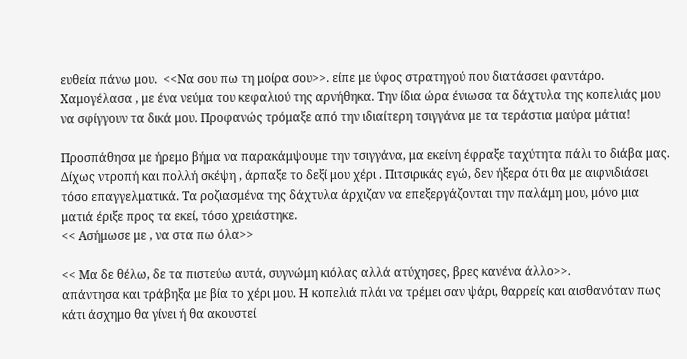ευθεία πάνω μου.  <<Να σου πω τη μοίρα σου>>. είπε με ύφος στρατηγού που διατάσσει φαντάρο.
Χαμογέλασα , με ένα νεύμα του κεφαλιού της αρνήθηκα. Την ίδια ώρα ένιωσα τα δάχτυλα της κοπελιάς μου να σφίγγουν τα δικά μου. Προφανώς τρόμαξε από την ιδιαίτερη τσιγγάνα με τα τεράστια μαύρα μάτια!

Προσπάθησα με ήρεμο βήμα να παρακάμψουμε την τσιγγάνα, μα εκείνη έφραξε ταχύτητα πάλι το διάβα μας. Δίχως ντροπή και πολλή σκέψη , άρπαξε το δεξί μου χέρι . Πιτσιρικάς εγώ, δεν ήξερα ότι θα με αιφνιδιάσει τόσο επαγγελματικά. Τα ροζιασμένα της δάχτυλα άρχιζαν να επεξεργάζονται την παλάμη μου, μόνο μια ματιά έριξε προς τα εκεί, τόσο χρειάστηκε.
<< Ασήμωσε με , να στα πω όλα>>

<< Μα δε θέλω, δε τα πιστεύω αυτά, συγνώμη κιόλας αλλά ατύχησες, βρες κανένα άλλο>>.
απάντησα και τράβηξα με βία το χέρι μου. Η κοπελιά πλάι να τρέμει σαν ψάρι, θαρρείς και αισθανόταν πως κάτι άσχημο θα γίνει ή θα ακουστεί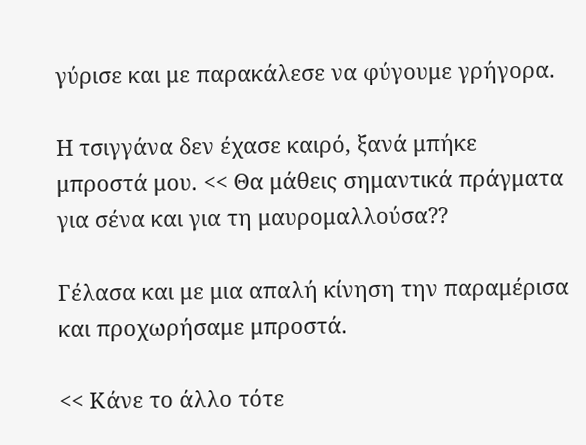γύρισε και με παρακάλεσε να φύγουμε γρήγορα.

Η τσιγγάνα δεν έχασε καιρό, ξανά μπήκε μπροστά μου. << Θα μάθεις σημαντικά πράγματα για σένα και για τη μαυρομαλλούσα??

Γέλασα και με μια απαλή κίνηση την παραμέρισα και προχωρήσαμε μπροστά.

<< Κάνε το άλλο τότε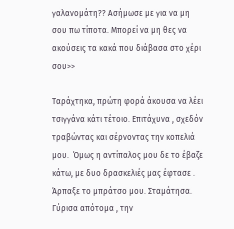γαλανομάτη?? Ασήμωσε με για να μη σου πω τίποτα. Μπορεί να μη θες να ακούσεις τα κακά που διάβασα στο χέρι σου>>

Ταράχτηκα, πρώτη φορά άκουσα να λέει τσιγγάνα κάτι τέτοιο. Επιτάχυνα , σχεδόν τραβώντας και σέρνοντας την κοπελιά μου.  Όμως η αντίπαλος μου δε το έβαζε κάτω, με δυο δρασκελιές μας έφτασε . Άρπαξε το μπράτσο μου. Σταμάτησα. Γύρισα απότομα , την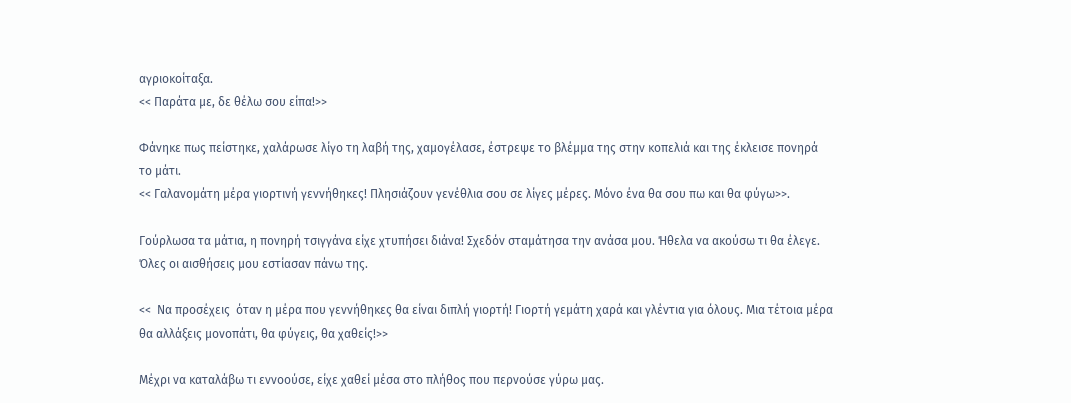αγριοκοίταξα.
<< Παράτα με, δε θέλω σου είπα!>>

Φάνηκε πως πείστηκε, χαλάρωσε λίγο τη λαβή της, χαμογέλασε, έστρεψε το βλέμμα της στην κοπελιά και της έκλεισε πονηρά το μάτι.
<< Γαλανομάτη μέρα γιορτινή γεννήθηκες! Πλησιάζουν γενέθλια σου σε λίγες μέρες. Μόνο ένα θα σου πω και θα φύγω>>.

Γούρλωσα τα μάτια, η πονηρή τσιγγάνα είχε χτυπήσει διάνα! Σχεδόν σταμάτησα την ανάσα μου. Ήθελα να ακούσω τι θα έλεγε. Όλες οι αισθήσεις μου εστίασαν πάνω της.

<<  Να προσέχεις  όταν η μέρα που γεννήθηκες θα είναι διπλή γιορτή! Γιορτή γεμάτη χαρά και γλέντια για όλους. Μια τέτοια μέρα θα αλλάξεις μονοπάτι, θα φύγεις, θα χαθείς!>>

Μέχρι να καταλάβω τι εννοούσε, είχε χαθεί μέσα στο πλήθος που περνούσε γύρω μας.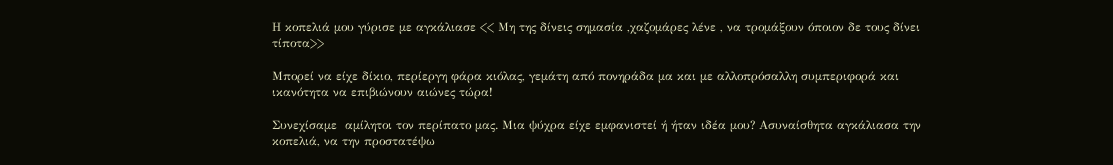Η κοπελιά μου γύρισε με αγκάλιασε << Μη της δίνεις σημασία ,χαζομάρες λένε , να τρομάξουν όποιον δε τους δίνει τίποτα>>

Μπορεί να είχε δίκιο, περίεργη φάρα κιόλας, γεμάτη από πονηράδα μα και με αλλοπρόσαλλη συμπεριφορά και ικανότητα να επιβιώνουν αιώνες τώρα!

Συνεχίσαμε  αμίλητοι τον περίπατο μας. Μια ψύχρα είχε εμφανιστεί ή ήταν ιδέα μου? Ασυναίσθητα αγκάλιασα την κοπελιά, να την προστατέψω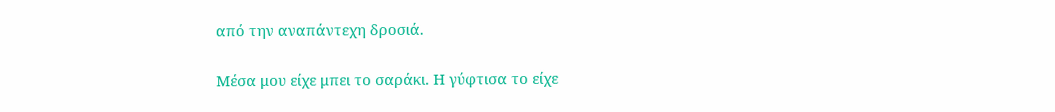από την αναπάντεχη δροσιά.

Μέσα μου είχε μπει το σαράκι. Η γύφτισα το είχε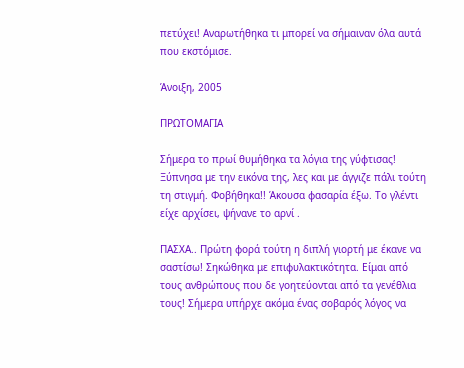πετύχει! Αναρωτήθηκα τι μπορεί να σήμαιναν όλα αυτά που εκστόμισε.

Άνοιξη, 2005

ΠΡΩΤΟΜΑΓΙΑ

Σήμερα το πρωί θυμήθηκα τα λόγια της γύφτισας! Ξύπνησα με την εικόνα της, λες και με άγγιζε πάλι τούτη τη στιγμή. Φοβήθηκα!! Άκουσα φασαρία έξω. Το γλέντι είχε αρχίσει, ψήνανε το αρνί .

ΠΑΣΧΑ.. Πρώτη φορά τούτη η διπλή γιορτή με έκανε να σαστίσω! Σηκώθηκα με επιφυλακτικότητα. Είμαι από τους ανθρώπους που δε γοητεύονται από τα γενέθλια τους! Σήμερα υπήρχε ακόμα ένας σοβαρός λόγος να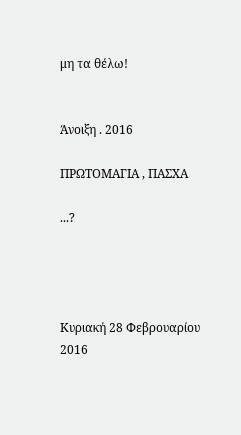μη τα θέλω!


Άνοιξη . 2016

ΠΡΩΤΟΜΑΓΙΑ , ΠΑΣΧΑ

...?




Κυριακή 28 Φεβρουαρίου 2016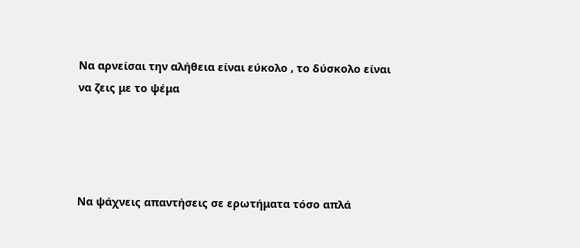Να αρνείσαι την αλήθεια είναι εύκολο , το δύσκολο είναι να ζεις με το ψέμα




Να ψάχνεις απαντήσεις σε ερωτήματα τόσο απλά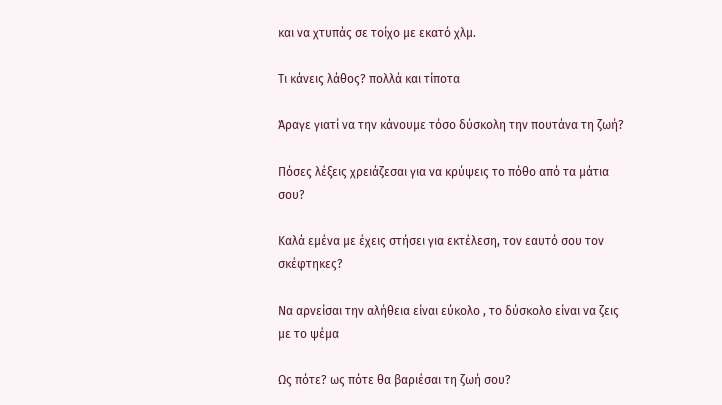και να χτυπάς σε τοίχο με εκατό χλμ.

Τι κάνεις λάθος? πολλά και τίποτα

Άραγε γιατί να την κάνουμε τόσο δύσκολη την πουτάνα τη ζωή?

Πόσες λέξεις χρειάζεσαι για να κρύψεις το πόθο από τα μάτια σου?

Καλά εμένα με έχεις στήσει για εκτέλεση, τον εαυτό σου τον σκέφτηκες?

Να αρνείσαι την αλήθεια είναι εύκολο , το δύσκολο είναι να ζεις με το ψέμα

Ως πότε? ως πότε θα βαριέσαι τη ζωή σου?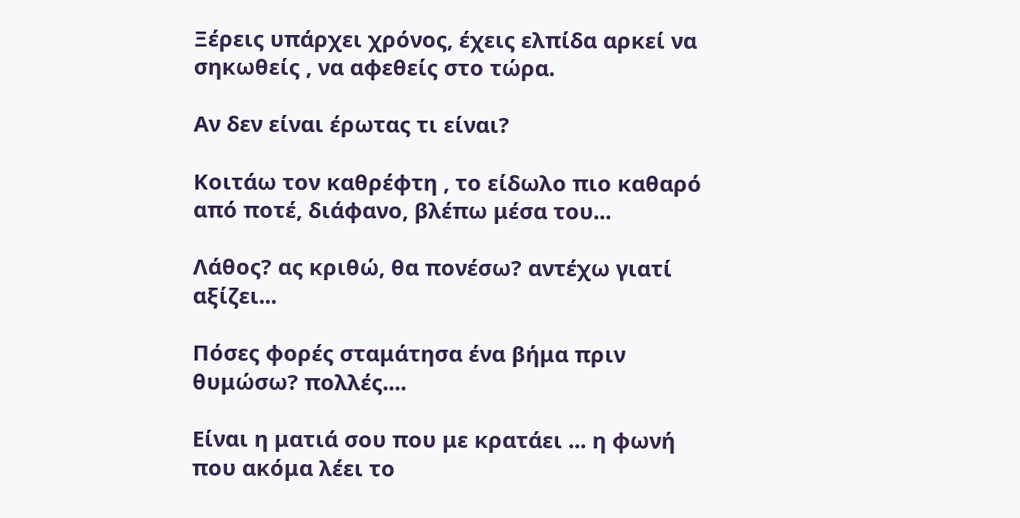Ξέρεις υπάρχει χρόνος, έχεις ελπίδα αρκεί να σηκωθείς , να αφεθείς στο τώρα.

Αν δεν είναι έρωτας τι είναι?

Κοιτάω τον καθρέφτη , το είδωλο πιο καθαρό από ποτέ, διάφανο, βλέπω μέσα του...

Λάθος? ας κριθώ, θα πονέσω? αντέχω γιατί αξίζει...

Πόσες φορές σταμάτησα ένα βήμα πριν θυμώσω? πολλές....

Είναι η ματιά σου που με κρατάει ... η φωνή που ακόμα λέει το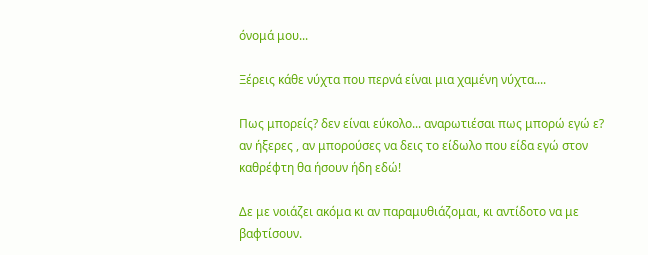όνομά μου...

Ξέρεις κάθε νύχτα που περνά είναι μια χαμένη νύχτα....

Πως μπορείς? δεν είναι εύκολο... αναρωτιέσαι πως μπορώ εγώ ε? αν ήξερες , αν μπορούσες να δεις το είδωλο που είδα εγώ στον καθρέφτη θα ήσουν ήδη εδώ!

Δε με νοιάζει ακόμα κι αν παραμυθιάζομαι, κι αντίδοτο να με βαφτίσουν.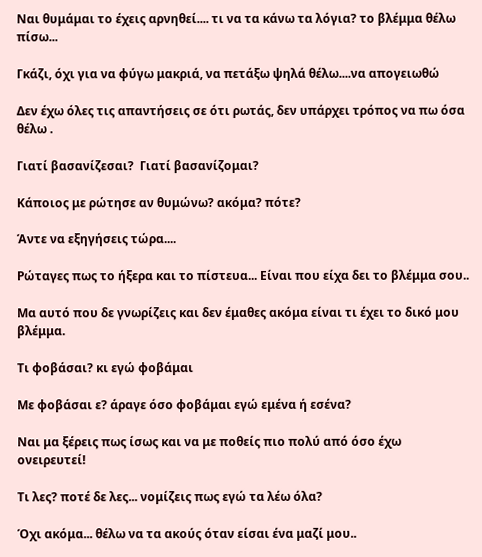Ναι θυμάμαι το έχεις αρνηθεί.... τι να τα κάνω τα λόγια? το βλέμμα θέλω πίσω...

Γκάζι, όχι για να φύγω μακριά, να πετάξω ψηλά θέλω....να απογειωθώ

Δεν έχω όλες τις απαντήσεις σε ότι ρωτάς, δεν υπάρχει τρόπος να πω όσα θέλω .

Γιατί βασανίζεσαι?  Γιατί βασανίζομαι?

Κάποιος με ρώτησε αν θυμώνω? ακόμα? πότε?

Άντε να εξηγήσεις τώρα....

Ρώταγες πως το ήξερα και το πίστευα... Είναι που είχα δει το βλέμμα σου..

Μα αυτό που δε γνωρίζεις και δεν έμαθες ακόμα είναι τι έχει το δικό μου βλέμμα.

Τι φοβάσαι? κι εγώ φοβάμαι

Με φοβάσαι ε? άραγε όσο φοβάμαι εγώ εμένα ή εσένα?

Ναι μα ξέρεις πως ίσως και να με ποθείς πιο πολύ από όσο έχω ονειρευτεί!

Τι λες? ποτέ δε λες... νομίζεις πως εγώ τα λέω όλα?

Όχι ακόμα... θέλω να τα ακούς όταν είσαι ένα μαζί μου..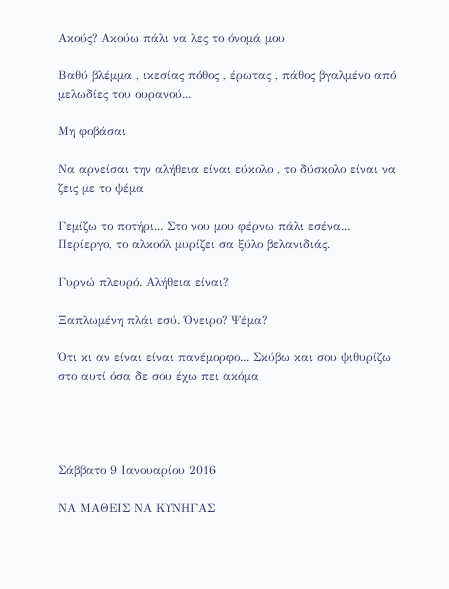Ακούς? Ακούω πάλι να λες το όνομά μου

Βαθύ βλέμμα , ικεσίας πόθος , έρωτας , πάθος βγαλμένο από μελωδίες του ουρανού...

Μη φοβάσαι

Να αρνείσαι την αλήθεια είναι εύκολο , το δύσκολο είναι να ζεις με το ψέμα

Γεμίζω το ποτήρι... Στο νου μου φέρνω πάλι εσένα... Περίεργο, το αλκοόλ μυρίζει σα ξύλο βελανιδιάς.

Γυρνώ πλευρό. Αλήθεια είναι?

Ξαπλωμένη πλάι εσύ. Όνειρο? Ψέμα?

Ότι κι αν είναι είναι πανέμορφο... Σκύβω και σου ψιθυρίζω στο αυτί όσα δε σου έχω πει ακόμα




Σάββατο 9 Ιανουαρίου 2016

ΝΑ ΜΑΘΕΙΣ ΝΑ ΚΥΝΗΓΑΣ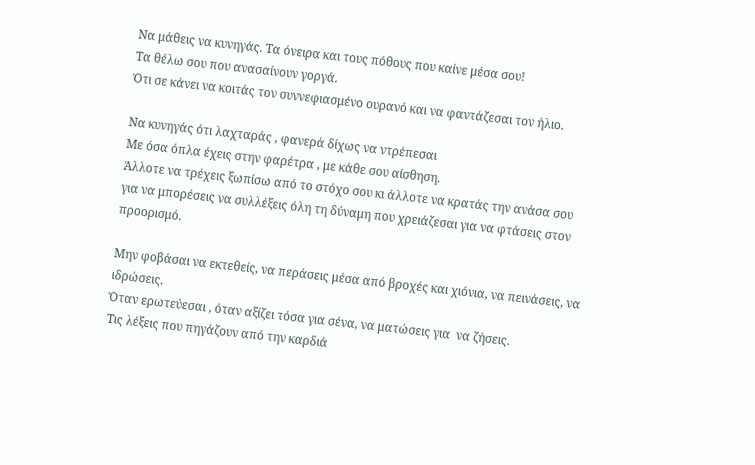Να μάθεις να κυνηγάς. Τα όνειρα και τους πόθους που καίνε μέσα σου!
Τα θέλω σου που ανασαίνουν γοργά.
Ότι σε κάνει να κοιτάς τον συννεφιασμένο ουρανό και να φαντάζεσαι τον ήλιο.

Να κυνηγάς ότι λαχταράς , φανερά δίχως να ντρέπεσαι
Με όσα όπλα έχεις στην φαρέτρα , με κάθε σου αίσθηση.
Άλλοτε να τρέχεις ξωπίσω από το στόχο σου κι άλλοτε να κρατάς την ανάσα σου
για να μπορέσεις να συλλέξεις όλη τη δύναμη που χρειάζεσαι για να φτάσεις στον προορισμό.

Μην φοβάσαι να εκτεθείς, να περάσεις μέσα από βροχές και χιόνια, να πεινάσεις, να ιδρώσεις.
Όταν ερωτεύεσαι , όταν αξίζει τόσα για σένα, να ματώσεις για  να ζήσεις.
Τις λέξεις που πηγάζουν από την καρδιά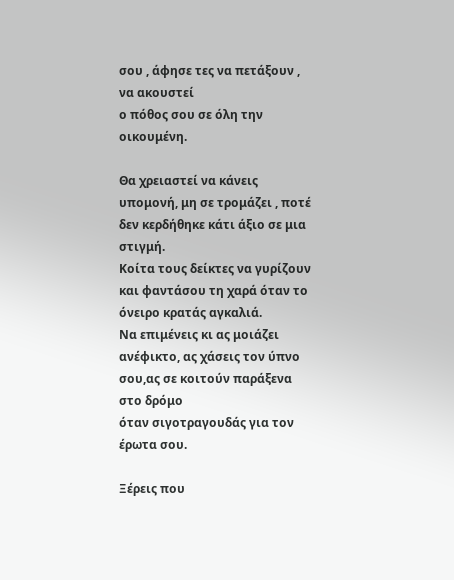σου , άφησε τες να πετάξουν , να ακουστεί
ο πόθος σου σε όλη την οικουμένη.

Θα χρειαστεί να κάνεις υπομονή, μη σε τρομάζει , ποτέ δεν κερδήθηκε κάτι άξιο σε μια στιγμή.
Κοίτα τους δείκτες να γυρίζουν και φαντάσου τη χαρά όταν το όνειρο κρατάς αγκαλιά.
Να επιμένεις κι ας μοιάζει ανέφικτο, ας χάσεις τον ύπνο σου,ας σε κοιτούν παράξενα στο δρόμο
όταν σιγοτραγουδάς για τον έρωτα σου.

Ξέρεις που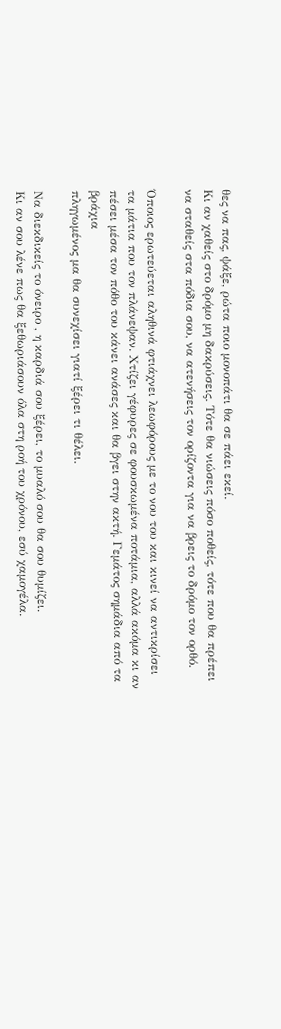θες να πας, ψάξε, ρώτα ποιο μονοπάτι θα σε πάει εκεί.
Κι αν χαθείς στο δρόμο μη δακρύσεις. Τότε θα νιώσεις πόσο ποθείς, τότε που θα πρέπει
να σταθείς στα πόδια σου, να ατενήσεις τον ορίζοντα για να βρεις το δρόμο τον ορθό.

Όποιος ερωτεύεται αληθινά φτιάχνει λεωφόρους με το νου του και κινεί να αντικρίσει
τα μάτια που τον πλάνεψαν. Χτίζει γέφυρες σε φουσκωμένα ποτάμια, αλλά ακόμα κι αν
πέσει μέσα τον πόθο του κάνει ανάσες και θα βγει στην ακτή. Γεμάτος σημάδια από τα βράχια
πληγωμένος μα θα συνεχίσει γιατί ξέρει τι θέλει.

Να διεκδικείς το όνειρο , η καρδιά σου ξέρει, το μυαλό σου θα σου θυμίζει.
Κι αν σου λένε πως θα ξεθωριάσουν όλα στη ροή του χρόνου, εσύ χαμογέλα.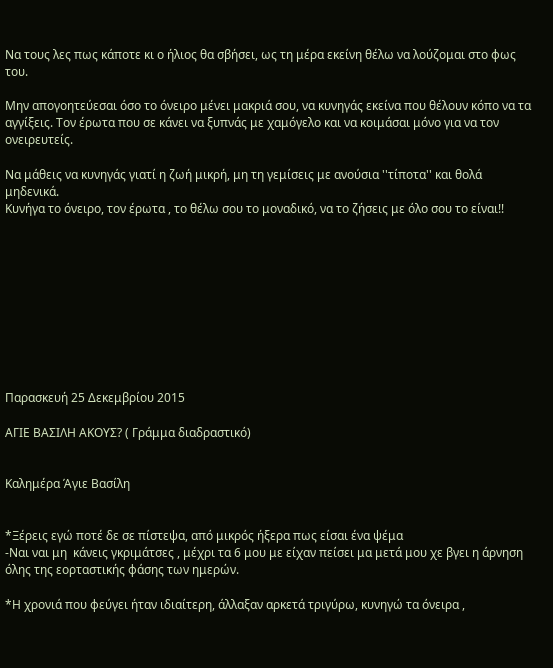Να τους λες πως κάποτε κι ο ήλιος θα σβήσει, ως τη μέρα εκείνη θέλω να λούζομαι στο φως του.

Μην απογοητεύεσαι όσο το όνειρο μένει μακριά σου, να κυνηγάς εκείνα που θέλουν κόπο να τα αγγίξεις. Τον έρωτα που σε κάνει να ξυπνάς με χαμόγελο και να κοιμάσαι μόνο για να τον ονειρευτείς.

Να μάθεις να κυνηγάς γιατί η ζωή μικρή, μη τη γεμίσεις με ανούσια ''τίποτα'' και θολά μηδενικά.
Κυνήγα το όνειρο, τον έρωτα , το θέλω σου το μοναδικό, να το ζήσεις με όλο σου το είναι!!










Παρασκευή 25 Δεκεμβρίου 2015

ΑΓΙΕ ΒΑΣΙΛΗ ΑΚΟΥΣ? ( Γράμμα διαδραστικό)


Καλημέρα Άγιε Βασίλη


*Ξέρεις εγώ ποτέ δε σε πίστεψα, από μικρός ήξερα πως είσαι ένα ψέμα
-Ναι ναι μη  κάνεις γκριμάτσες , μέχρι τα 6 μου με είχαν πείσει μα μετά μου χε βγει η άρνηση όλης της εορταστικής φάσης των ημερών.

*Η χρονιά που φεύγει ήταν ιδιαίτερη, άλλαξαν αρκετά τριγύρω, κυνηγώ τα όνειρα ,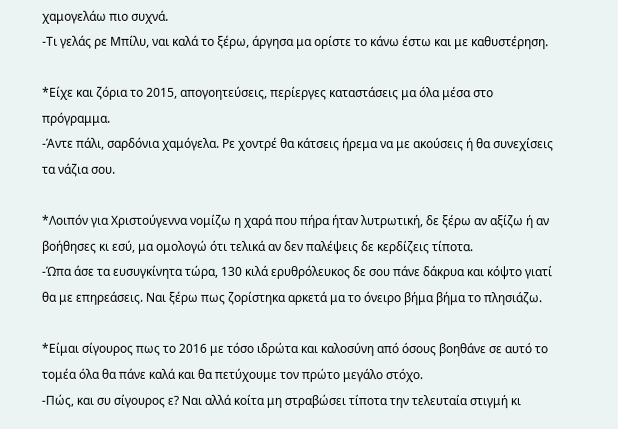χαμογελάω πιο συχνά.
-Τι γελάς ρε Μπίλυ, ναι καλά το ξέρω, άργησα μα ορίστε το κάνω έστω και με καθυστέρηση.

*Είχε και ζόρια το 2015, απογοητεύσεις, περίεργες καταστάσεις μα όλα μέσα στο πρόγραμμα.
-Άντε πάλι, σαρδόνια χαμόγελα. Ρε χοντρέ θα κάτσεις ήρεμα να με ακούσεις ή θα συνεχίσεις τα νάζια σου.

*Λοιπόν για Χριστούγεννα νομίζω η χαρά που πήρα ήταν λυτρωτική, δε ξέρω αν αξίζω ή αν βοήθησες κι εσύ, μα ομολογώ ότι τελικά αν δεν παλέψεις δε κερδίζεις τίποτα.
-Ώπα άσε τα ευσυγκίνητα τώρα, 130 κιλά ερυθρόλευκος δε σου πάνε δάκρυα και κόψτο γιατί θα με επηρεάσεις. Ναι ξέρω πως ζορίστηκα αρκετά μα το όνειρο βήμα βήμα το πλησιάζω.

*Είμαι σίγουρος πως το 2016 με τόσο ιδρώτα και καλοσύνη από όσους βοηθάνε σε αυτό το τομέα όλα θα πάνε καλά και θα πετύχουμε τον πρώτο μεγάλο στόχο.
-Πώς, και συ σίγουρος ε? Ναι αλλά κοίτα μη στραβώσει τίποτα την τελευταία στιγμή κι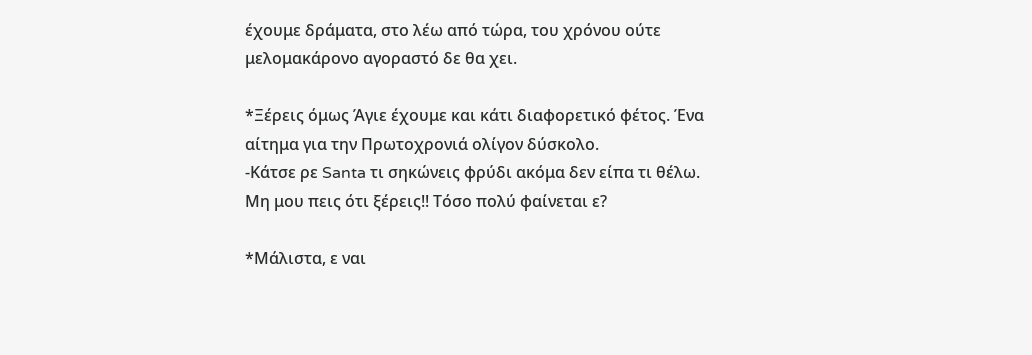έχουμε δράματα, στο λέω από τώρα, του χρόνου ούτε μελομακάρονο αγοραστό δε θα χει.

*Ξέρεις όμως Άγιε έχουμε και κάτι διαφορετικό φέτος. Ένα αίτημα για την Πρωτοχρονιά ολίγον δύσκολο.
-Κάτσε ρε Santa τι σηκώνεις φρύδι ακόμα δεν είπα τι θέλω. Μη μου πεις ότι ξέρεις!! Τόσο πολύ φαίνεται ε?

*Μάλιστα, ε ναι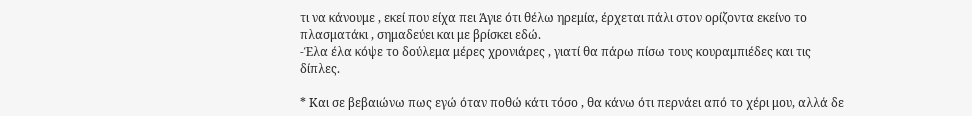τι να κάνουμε , εκεί που είχα πει Άγιε ότι θέλω ηρεμία, έρχεται πάλι στον ορίζοντα εκείνο το πλασματάκι , σημαδεύει και με βρίσκει εδώ.
-Έλα έλα κόψε το δούλεμα μέρες χρονιάρες , γιατί θα πάρω πίσω τους κουραμπιέδες και τις δίπλες.

* Και σε βεβαιώνω πως εγώ όταν ποθώ κάτι τόσο , θα κάνω ότι περνάει από το χέρι μου, αλλά δε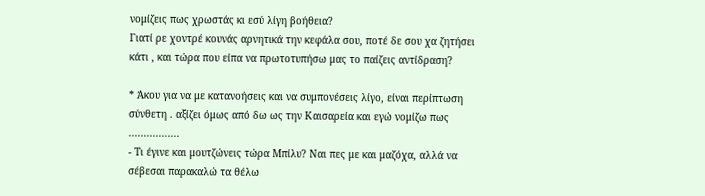νομίζεις πως χρωστάς κι εσύ λίγη βοήθεια?
Γιατί ρε χοντρέ κουνάς αρνητικά την κεφάλα σου, ποτέ δε σου χα ζητήσει κάτι , και τώρα που είπα να πρωτοτυπήσω μας το παίζεις αντίδραση?

* Άκου για να με κατανοήσεις και να συμπονέσεις λίγο, είναι περίπτωση σύνθετη . αξίζει όμως από δω ως την Καισαρεία και εγώ νομίζω πως .................
- Τι έγινε και μουτζώνεις τώρα Μπίλυ? Ναι πες με και μαζόχα, αλλά να σέβεσαι παρακαλώ τα θέλω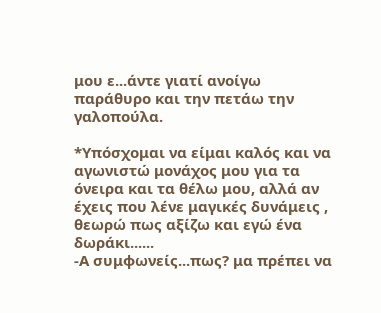μου ε...άντε γιατί ανοίγω παράθυρο και την πετάω την γαλοπούλα.

*Υπόσχομαι να είμαι καλός και να αγωνιστώ μονάχος μου για τα όνειρα και τα θέλω μου, αλλά αν έχεις που λένε μαγικές δυνάμεις , θεωρώ πως αξίζω και εγώ ένα δωράκι......
-Α συμφωνείς...πως? μα πρέπει να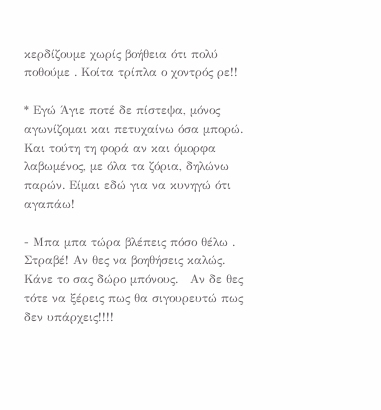κερδίζουμε χωρίς βοήθεια ότι πολύ ποθούμε . Κοίτα τρίπλα ο χοντρός ρε!!

* Εγώ Άγιε ποτέ δε πίστεψα, μόνος αγωνίζομαι και πετυχαίνω όσα μπορώ. Και τούτη τη φορά αν και όμορφα λαβωμένος, με όλα τα ζόρια, δηλώνω παρών. Είμαι εδώ για να κυνηγώ ότι αγαπάω!

- Μπα μπα τώρα βλέπεις πόσο θέλω . Στραβέ! Αν θες να βοηθήσεις καλώς. Κάνε το σας δώρο μπόνους.   Αν δε θες τότε να ξέρεις πως θα σιγουρευτώ πως δεν υπάρχεις!!!!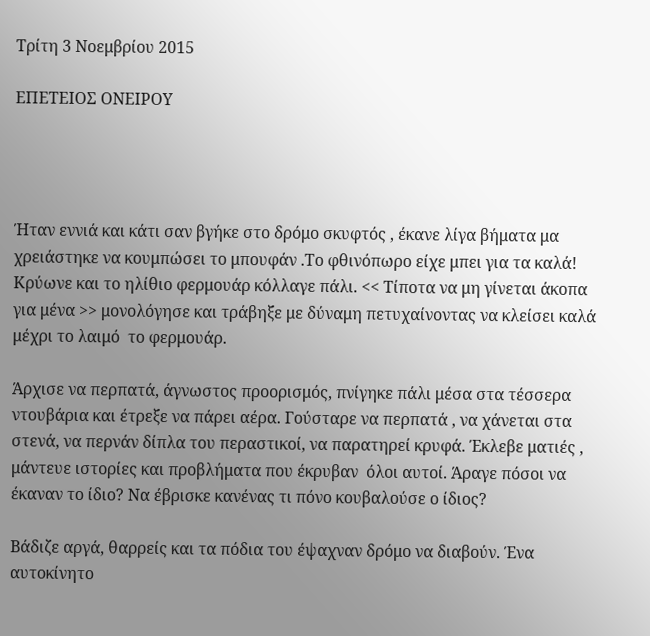Τρίτη 3 Νοεμβρίου 2015

ΕΠΕΤΕΙΟΣ ΟΝΕΙΡΟΥ




Ήταν εννιά και κάτι σαν βγήκε στο δρόμο σκυφτός , έκανε λίγα βήματα μα χρειάστηκε να κουμπώσει το μπουφάν .Το φθινόπωρο είχε μπει για τα καλά! Κρύωνε και το ηλίθιο φερμουάρ κόλλαγε πάλι. << Τίποτα να μη γίνεται άκοπα για μένα >> μονολόγησε και τράβηξε με δύναμη πετυχαίνοντας να κλείσει καλά μέχρι το λαιμό  το φερμουάρ.

Άρχισε να περπατά, άγνωστος προορισμός, πνίγηκε πάλι μέσα στα τέσσερα ντουβάρια και έτρεξε να πάρει αέρα. Γούσταρε να περπατά , να χάνεται στα στενά, να περνάν δίπλα του περαστικοί, να παρατηρεί κρυφά. Έκλεβε ματιές , μάντευε ιστορίες και προβλήματα που έκρυβαν  όλοι αυτοί. Άραγε πόσοι να έκαναν το ίδιο? Να έβρισκε κανένας τι πόνο κουβαλούσε ο ίδιος?

Βάδιζε αργά, θαρρείς και τα πόδια του έψαχναν δρόμο να διαβούν. Ένα αυτοκίνητο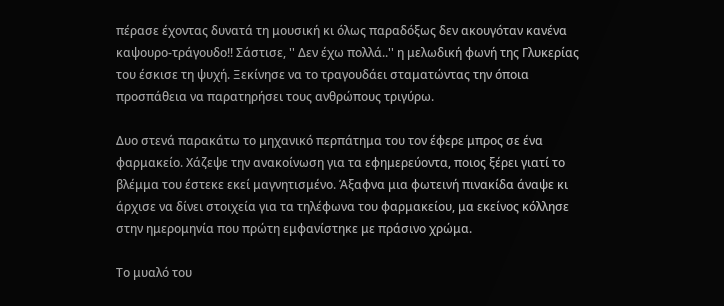πέρασε έχοντας δυνατά τη μουσική κι όλως παραδόξως δεν ακουγόταν κανένα καψουρο-τράγουδο!! Σάστισε, '' Δεν έχω πολλά..'' η μελωδική φωνή της Γλυκερίας του έσκισε τη ψυχή. Ξεκίνησε να το τραγουδάει σταματώντας την όποια προσπάθεια να παρατηρήσει τους ανθρώπους τριγύρω.

Δυο στενά παρακάτω το μηχανικό περπάτημα του τον έφερε μπρος σε ένα φαρμακείο. Χάζεψε την ανακοίνωση για τα εφημερεύοντα, ποιος ξέρει γιατί το βλέμμα του έστεκε εκεί μαγνητισμένο. Άξαφνα μια φωτεινή πινακίδα άναψε κι άρχισε να δίνει στοιχεία για τα τηλέφωνα του φαρμακείου, μα εκείνος κόλλησε στην ημερομηνία που πρώτη εμφανίστηκε με πράσινο χρώμα.

Το μυαλό του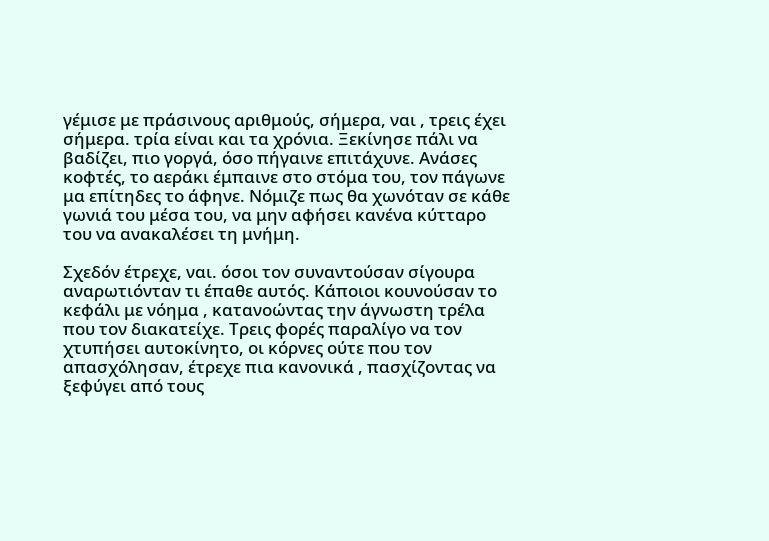γέμισε με πράσινους αριθμούς, σήμερα, ναι , τρεις έχει σήμερα. τρία είναι και τα χρόνια. Ξεκίνησε πάλι να βαδίζει, πιο γοργά, όσο πήγαινε επιτάχυνε. Ανάσες κοφτές, το αεράκι έμπαινε στο στόμα του, τον πάγωνε μα επίτηδες το άφηνε. Νόμιζε πως θα χωνόταν σε κάθε γωνιά του μέσα του, να μην αφήσει κανένα κύτταρο του να ανακαλέσει τη μνήμη.

Σχεδόν έτρεχε, ναι. όσοι τον συναντούσαν σίγουρα αναρωτιόνταν τι έπαθε αυτός. Κάποιοι κουνούσαν το κεφάλι με νόημα , κατανοώντας την άγνωστη τρέλα που τον διακατείχε. Τρεις φορές παραλίγο να τον χτυπήσει αυτοκίνητο, οι κόρνες ούτε που τον απασχόλησαν, έτρεχε πια κανονικά , πασχίζοντας να ξεφύγει από τους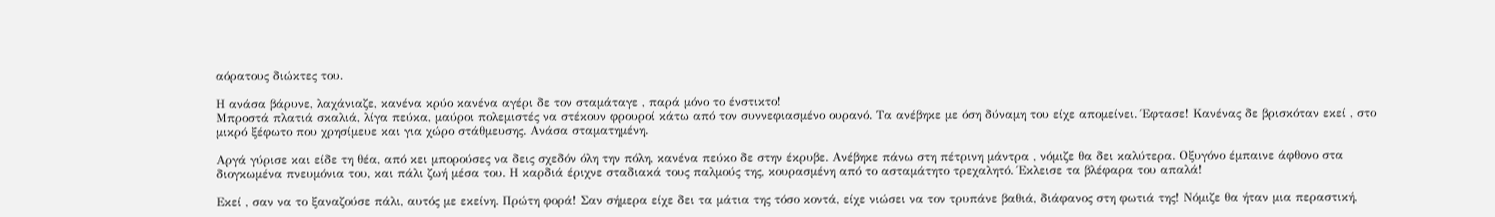αόρατους διώκτες του.

Η ανάσα βάρυνε, λαχάνιαζε, κανένα κρύο κανένα αγέρι δε τον σταμάταγε , παρά μόνο το ένστικτο!
Μπροστά πλατιά σκαλιά, λίγα πεύκα, μαύροι πολεμιστές να στέκουν φρουροί κάτω από τον συννεφιασμένο ουρανό. Τα ανέβηκε με όση δύναμη του είχε απομείνει. Έφτασε! Κανένας δε βρισκόταν εκεί , στο μικρό ξέφωτο που χρησίμευε και για χώρο στάθμευσης. Ανάσα σταματημένη.

Αργά γύρισε και είδε τη θέα, από κει μπορούσες να δεις σχεδόν όλη την πόλη, κανένα πεύκο δε στην έκρυβε. Ανέβηκε πάνω στη πέτρινη μάντρα , νόμιζε θα δει καλύτερα. Οξυγόνο έμπαινε άφθονο στα διογκωμένα πνευμόνια του, και πάλι ζωή μέσα του. Η καρδιά έριχνε σταδιακά τους παλμούς της, κουρασμένη από το ασταμάτητο τρεχαλητό. Έκλεισε τα βλέφαρα του απαλά!

Εκεί , σαν να το ξαναζούσε πάλι, αυτός με εκείνη. Πρώτη φορά! Σαν σήμερα είχε δει τα μάτια της τόσο κοντά, είχε νιώσει να τον τρυπάνε βαθιά, διάφανος στη φωτιά της! Νόμιζε θα ήταν μια περαστική,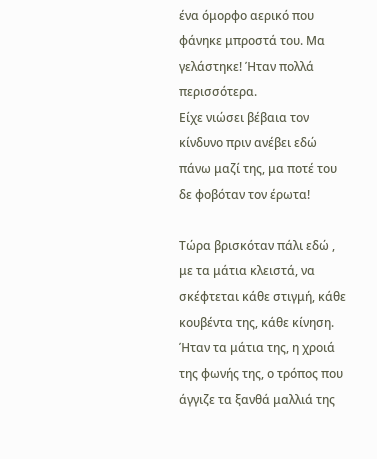ένα όμορφο αερικό που φάνηκε μπροστά του. Μα γελάστηκε! Ήταν πολλά περισσότερα.
Είχε νιώσει βέβαια τον κίνδυνο πριν ανέβει εδώ πάνω μαζί της, μα ποτέ του δε φοβόταν τον έρωτα!

Τώρα βρισκόταν πάλι εδώ , με τα μάτια κλειστά, να σκέφτεται κάθε στιγμή, κάθε κουβέντα της, κάθε κίνηση. Ήταν τα μάτια της, η χροιά της φωνής της, ο τρόπος που άγγιζε τα ξανθά μαλλιά της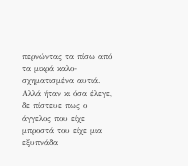περνώντας τα πίσω από τα μικρά καλο-σχηματισμένα αυτιά. Αλλά ήταν κι όσα έλεγε, δε πίστευε πως ο άγγελος που είχε μπροστά του είχε μια εξυπνάδα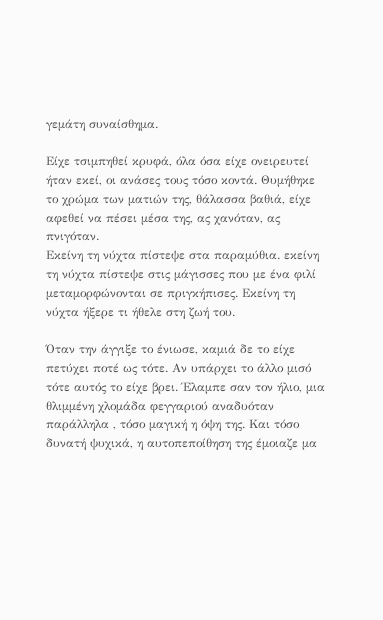γεμάτη συναίσθημα.

Είχε τσιμπηθεί κρυφά, όλα όσα είχε ονειρευτεί ήταν εκεί, οι ανάσες τους τόσο κοντά. Θυμήθηκε το χρώμα των ματιών της, θάλασσα βαθιά, είχε αφεθεί να πέσει μέσα της, ας χανόταν, ας πνιγόταν.
Εκείνη τη νύχτα πίστεψε στα παραμύθια. εκείνη τη νύχτα πίστεψε στις μάγισσες που με ένα φιλί μεταμορφώνονται σε πριγκήπισες. Εκείνη τη νύχτα ήξερε τι ήθελε στη ζωή του.

Όταν την άγγιξε το ένιωσε, καμιά δε το είχε πετύχει ποτέ ως τότε. Αν υπάρχει το άλλο μισό τότε αυτός το είχε βρει. Έλαμπε σαν τον ήλιο, μια θλιμμένη χλομάδα φεγγαριού αναδυόταν παράλληλα , τόσο μαγική η όψη της. Και τόσο δυνατή ψυχικά, η αυτοπεποίθηση της έμοιαζε μα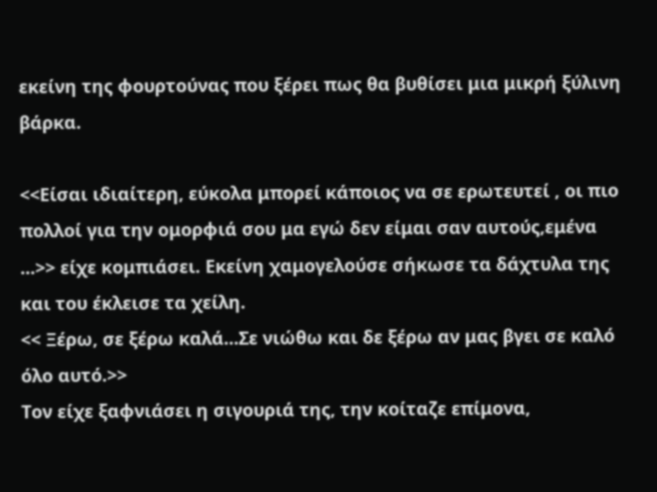εκείνη της φουρτούνας που ξέρει πως θα βυθίσει μια μικρή ξύλινη βάρκα.

<<Είσαι ιδιαίτερη, εύκολα μπορεί κάποιος να σε ερωτευτεί , οι πιο πολλοί για την ομορφιά σου μα εγώ δεν είμαι σαν αυτούς,εμένα ...>> είχε κομπιάσει. Εκείνη χαμογελούσε σήκωσε τα δάχτυλα της και του έκλεισε τα χείλη.
<< Ξέρω, σε ξέρω καλά...Σε νιώθω και δε ξέρω αν μας βγει σε καλό όλο αυτό.>>
Τον είχε ξαφνιάσει η σιγουριά της, την κοίταζε επίμονα,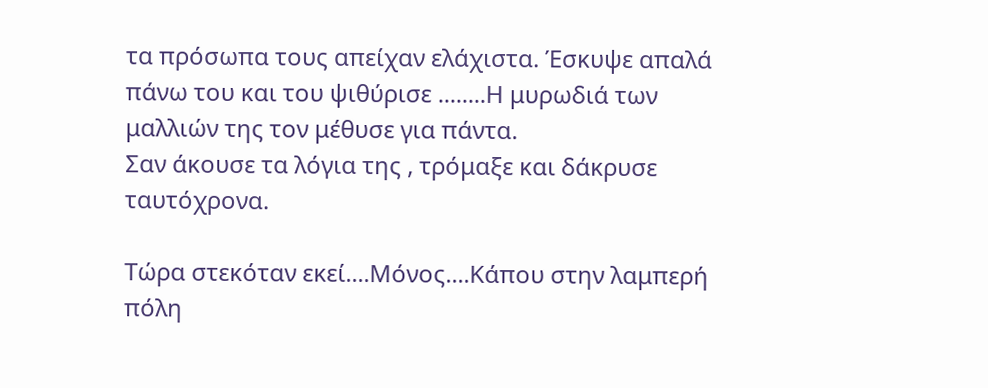τα πρόσωπα τους απείχαν ελάχιστα. Έσκυψε απαλά πάνω του και του ψιθύρισε ........Η μυρωδιά των μαλλιών της τον μέθυσε για πάντα.
Σαν άκουσε τα λόγια της , τρόμαξε και δάκρυσε ταυτόχρονα.

Τώρα στεκόταν εκεί....Μόνος....Κάπου στην λαμπερή πόλη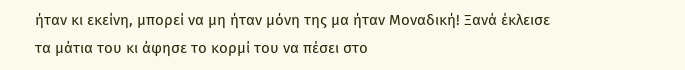ήταν κι εκείνη, μπορεί να μη ήταν μόνη της μα ήταν Μοναδική! Ξανά έκλεισε  τα μάτια του κι άφησε το κορμί του να πέσει στο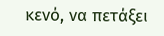κενό, να πετάξει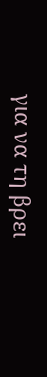για να τη βρει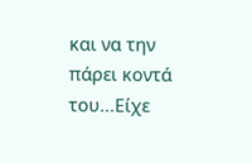και να την πάρει κοντά του...Είχε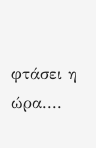φτάσει η ώρα....